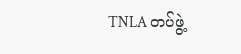TNLA တပ်ဖွဲ့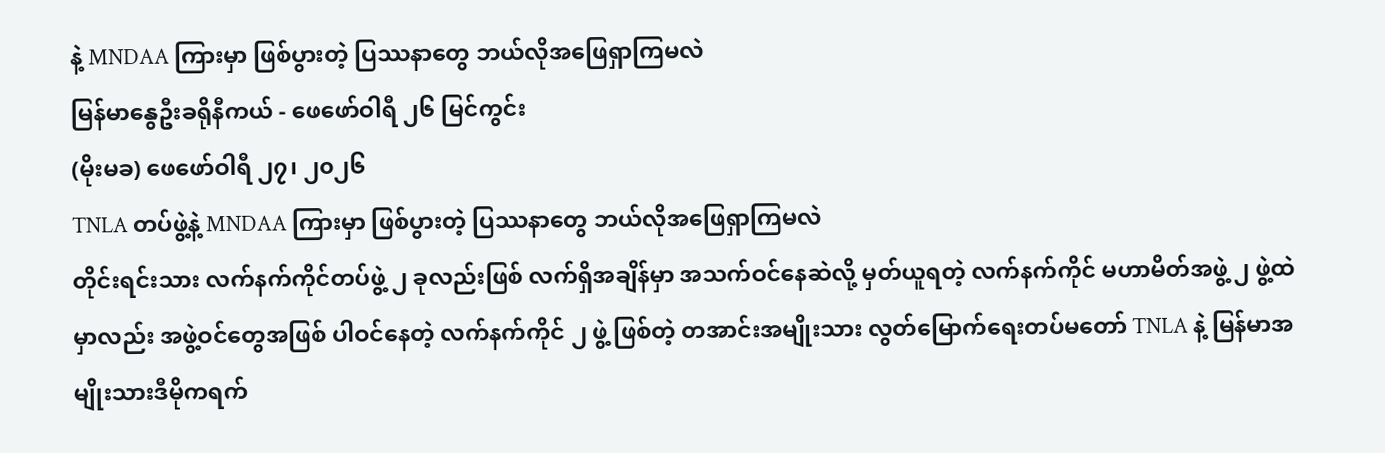နဲ့ MNDAA ကြားမှာ ဖြစ်ပွားတဲ့ ပြဿနာတွေ ဘယ်လိုအဖြေရှာကြမလဲ
မြန်မာနွေဦးခရိုနီကယ် - ဖေဖော်ဝါရီ ၂၆ မြင်ကွင်း
(မိုးမခ) ဖေဖော်ဝါရီ ၂၇၊ ၂၀၂၆
TNLA တပ်ဖွဲ့နဲ့ MNDAA ကြားမှာ ဖြစ်ပွားတဲ့ ပြဿနာတွေ ဘယ်လိုအဖြေရှာကြမလဲ
တိုင်းရင်းသား လက်နက်ကိုင်တပ်ဖွဲ့ ၂ ခုလည်းဖြစ် လက်ရှိအချိန်မှာ အသက်ဝင်နေဆဲလို့ မှတ်ယူရတဲ့ လက်နက်ကိုင် မဟာမိတ်အဖွဲ့ ၂ ဖွဲ့ထဲမှာလည်း အဖွဲ့ဝင်တွေအဖြစ် ပါဝင်နေတဲ့ လက်နက်ကိုင် ၂ ဖွဲ့ ဖြစ်တဲ့ တအာင်းအမျိုးသား လွတ်မြောက်ရေးတပ်မတော် TNLA နဲ့ မြန်မာအမျိုးသားဒီမိုကရက်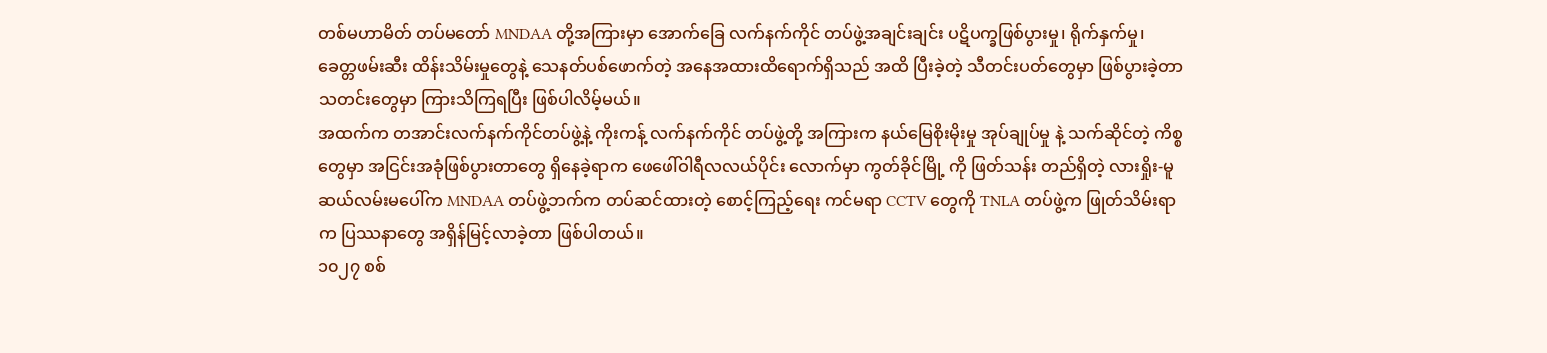တစ်မဟာမိတ် တပ်မတော် MNDAA တို့အကြားမှာ အောက်ခြေ လက်နက်ကိုင် တပ်ဖွဲ့အချင်းချင်း ပဋိပက္ခဖြစ်ပွားမှု၊ ရိုက်နှက်မှု၊ ခေတ္တဖမ်းဆီး ထိန်းသိမ်းမှုတွေနဲ့ သေနတ်ပစ်ဖောက်တဲ့ အနေအထားထိရောက်ရှိသည် အထိ ပြီးခဲ့တဲ့ သီတင်းပတ်တွေမှာ ဖြစ်ပွားခဲ့တာ သတင်းတွေမှာ ကြားသိကြရပြီး ဖြစ်ပါလိမ့်မယ်။
အထက်က တအာင်းလက်နက်ကိုင်တပ်ဖွဲ့နဲ့ ကိုးကန့် လက်နက်ကိုင် တပ်ဖွဲ့တို့ အကြားက နယ်မြေစိုးမိုးမှု အုပ်ချုပ်မှု နဲ့ သက်ဆိုင်တဲ့ ကိစ္စတွေမှာ အငြင်းအခုံဖြစ်ပွားတာတွေ ရှိနေခဲ့ရာက ဖေဖေါ်ဝါရီလလယ်ပိုင်း လောက်မှာ ကွတ်ခိုင်မြို့ ကို ဖြတ်သန်း တည်ရှိတဲ့ လားရှိုး-မူဆယ်လမ်းမပေါ်က MNDAA တပ်ဖွဲ့ဘက်က တပ်ဆင်ထားတဲ့ စောင့်ကြည့်ရေး ကင်မရာ CCTV တွေကို TNLA တပ်ဖွဲ့က ဖြုတ်သိမ်းရာက ပြဿနာတွေ အရှိန်မြင့်လာခဲ့တာ ဖြစ်ပါတယ်။
၁၀၂၇ စစ်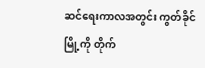ဆင်ရေးကာလအတွင်း ကွတ်ခိုင်မြို့ကို တိုက်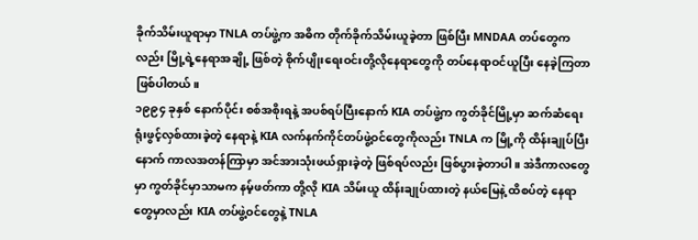ခိုက်သိမ်းယူရာမှာ TNLA တပ်ဖွဲ့က အဓိက တိုက်ခိုက်သိမ်းယူခဲ့တာ ဖြစ်ပြီး MNDAA တပ်တွေကလည်း မြို့ရဲ့နေရာအချို့ ဖြစ်တဲ့ စိုက်ပျိုးရေးဝင်းတို့လိုနေရာတွေကို တပ်နေရာဝင်ယူပြီး နေခဲ့ကြတာ ဖြစ်ပါတယ်။
၁၉၉၄ ခုနှစ် နောက်ပိုင်း စစ်အစိုးရနဲ့ အပစ်ရပ်ပြီးနောက် KIA တပ်ဖွဲ့က ကွတ်ခိုင်မြို့မှာ ဆက်ဆံရေးရုံးဖွင့်လှစ်ထားခဲ့တဲ့ နေရာနဲ့ KIA လက်နက်ကိုင်တပ်ဖွဲ့ဝင်တွေကိုလည်း TNLA က မြို့ကို ထိန်းချုပ်ပြီးနောက် ကာလအတန်ကြာမှာ အင်အားသုံးဖယ်ရှားခဲ့တဲ့ ဖြစ်ရပ်လည်း ဖြစ်ပွားခဲ့တာပါ။ အဲဒီကာလတွေမှာ ကွတ်ခိုင်မှာသာမက နမ့်ဖတ်ကာ တို့လို KIA သိမ်းယူ ထိန်းချုပ်ထားတဲ့ နယ်မြေနဲ့ ထိစပ်တဲ့ နေရာတွေမှာလည်း KIA တပ်ဖွဲ့ဝင်တွေနဲ့ TNLA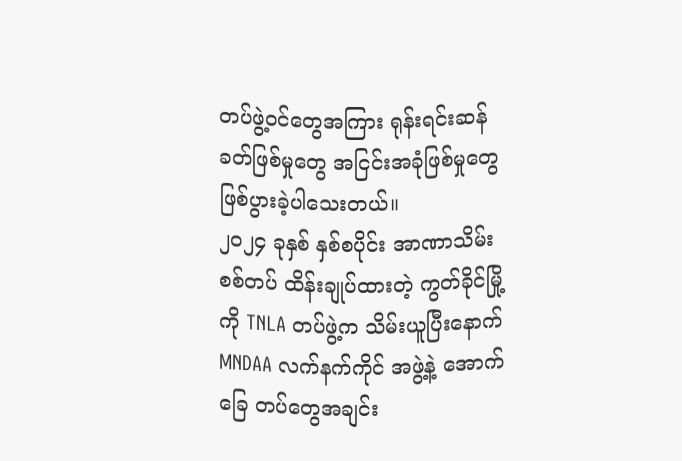တပ်ဖွဲ့ဝင်တွေအကြား ရုန်းရင်းဆန်ခတ်ဖြစ်မှုတွေ အငြင်းအခုံဖြစ်မှုတွေ ဖြစ်ပွားခဲ့ပါသေးတယ်။
၂၀၂၄ ခုနှစ် နှစ်စပိုင်း အာဏာသိမ်းစစ်တပ် ထိန်းချုပ်ထားတဲ့ ကွတ်ခိုင်မြို့ကို TNLA တပ်ဖွဲ့က သိမ်းယူပြီးနောက် MNDAA လက်နက်ကိုင် အဖွဲ့နဲ့ အောက်ခြေ တပ်တွေအချင်း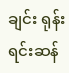ချင်း ရုန်းရင်းဆန်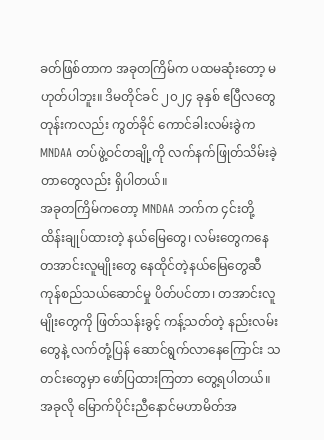ခတ်ဖြစ်တာက အခုတကြိမ်က ပထမဆုံးတော့ မဟုတ်ပါဘူး။ ဒိမတိုင်ခင် ၂၀၂၄ ခုနှစ် ဧပြီလတွေတုန်းကလည်း ကွတ်ခိုင် ကောင်ခါးလမ်းခွဲက MNDAA တပ်ဖွဲ့ဝင်တချို့ကို လက်နက်ဖြုတ်သိမ်းခဲ့တာတွေလည်း ရှိပါတယ်။
အခုတကြိမ်ကတော့ MNDAA ဘက်က ၄င်းတို့ ထိန်းချုပ်ထားတဲ့ နယ်မြေတွေ၊ လမ်းတွေကနေ တအာင်းလူမျိုးတွေ နေထိုင်တဲ့နယ်မြေတွေဆီ ကုန်စည်သယ်ဆောင်မှု ပိတ်ပင်တာ၊ တအာင်းလူမျိုးတွေကို ဖြတ်သန်းခွင့် ကန့်သတ်တဲ့ နည်းလမ်းတွေနဲ့ လက်တုံ့ပြန် ဆောင်ရွက်လာနေကြောင်း သတင်းတွေမှာ ဖော်ပြထားကြတာ တွေ့ရပါတယ်။
အခုလို မြောက်ပိုင်းညီနောင်မဟာမိတ်အ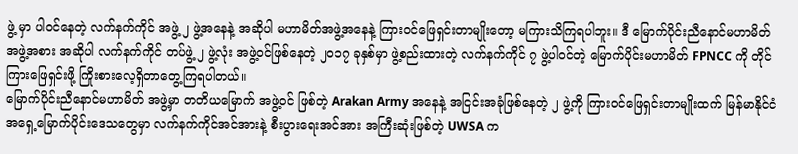ဖွဲ့ မှာ ပါဝင်နေတဲ့ လက်နက်ကိုင် အဖွဲ့ ၂ ဖွဲ့အနေနဲ့ အဆိုပါ မဟာမိတ်အဖွဲ့အနေနဲ့ ကြားဝင်ဖြေရှင်းတာမျိုးတော့ မကြားသိကြရပါဘူး။ ဒီ မြောက်ပိုင်းညီနောင်မဟာမိတ် အဖွဲ့အစား အဆိုပါ လက်နက်ကိုင် တပ်ဖွဲ့ ၂ ဖွဲ့လုံး အဖွဲ့ဝင်ဖြစ်နေတဲ့ ၂၀၁၇ ခုနှစ်မှာ ဖွဲ့စည်းထားတဲ့ လက်နက်ကိုင် ၇ ဖွဲ့ပါဝင်တဲ့ မြောက်ပိုင်းမဟာမိတ် FPNCC ကို တိုင်ကြားဖြေရှင်းဖို့ ကြိုးစားလေ့ရှိတာတွေ့ကြရပါတယ်။
မြောက်ပိုင်းညီနောင်မဟာမိတ် အဖွဲ့မှာ တတိယမြောက် အဖွဲ့ဝင် ဖြစ်တဲ့ Arakan Army အနေနဲ့ အငြင်းအခုံဖြစ်နေတဲ့ ၂ ဖွဲ့ကို ကြားဝင်ဖြေရှင်းတာမျိုးထက် မြန်မာနိုင်ငံ အရှေ့မြောက်ပိုင်းဒေသတွေမှာ လက်နက်ကိုင်အင်အားနဲ့ စီးပွားရေးအင်အား အကြီးဆုံးဖြစ်တဲ့ UWSA က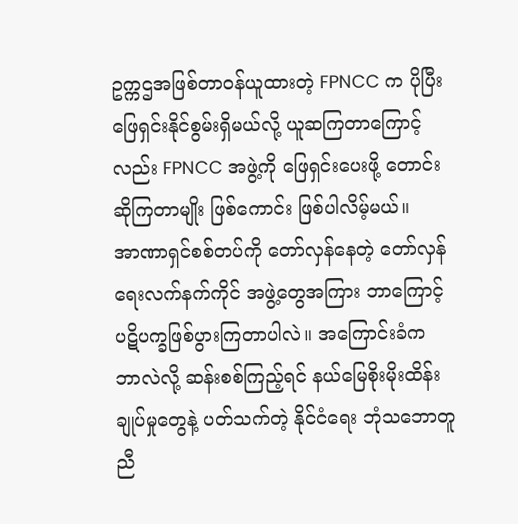ဥက္ကဌအဖြစ်တာဝန်ယူထားတဲ့ FPNCC က ပိုပြီးဖြေရှင်းနိုင်စွမ်းရှိမယ်လို့ ယူဆကြတာကြောင့်လည်း FPNCC အဖွဲ့ကို ဖြေရှင်းပေးဖို့ တောင်းဆိုကြတာမျိုး ဖြစ်ကောင်း ဖြစ်ပါလိမ့်မယ်။
အာဏာရှင်စစ်တပ်ကို တော်လှန်နေတဲ့ တော်လှန်ရေးလက်နက်ကိုင် အဖွဲ့တွေအကြား ဘာကြောင့် ပဋိပက္ခဖြစ်ပွားကြတာပါလဲ။ အကြောင်းခံက ဘာလဲလို့ ဆန်းစစ်ကြည့်ရင် နယ်မြေစိုးမိုးထိန်းချုပ်မှုတွေနဲ့ ပတ်သက်တဲ့ နိုင်ငံရေး ဘုံသဘောတူညီ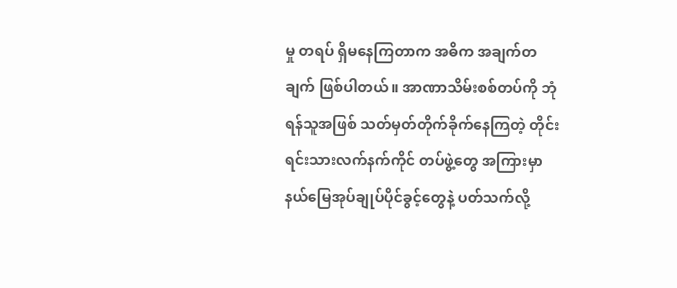မှု တရပ် ရှိမနေကြတာက အဓိက အချက်တချက် ဖြစ်ပါတယ်။ အာဏာသိမ်းစစ်တပ်ကို ဘုံရန်သူအဖြစ် သတ်မှတ်တိုက်ခိုက်နေကြတဲ့ တိုင်းရင်းသားလက်နက်ကိုင် တပ်ဖွဲ့တွေ အကြားမှာ နယ်မြေအုပ်ချုပ်ပိုင်ခွင့်တွေနဲ့ ပတ်သက်လို့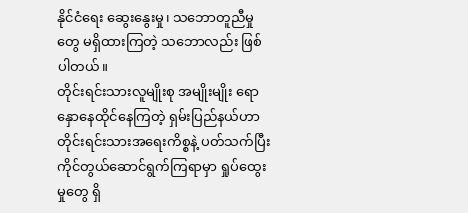နိုင်ငံရေး ဆွေးနွေးမှု၊ သဘောတူညီမှုတွေ မရှိထားကြတဲ့ သဘောလည်း ဖြစ်ပါတယ်။
တိုင်းရင်းသားလူမျိုးစု အမျိုးမျိုး ရောနှောနေထိုင်နေကြတဲ့ ရှမ်းပြည်နယ်ဟာ တိုင်းရင်းသားအရေးကိစ္စနဲ့ ပတ်သက်ပြီး ကိုင်တွယ်ဆောင်ရွက်ကြရာမှာ ရှုပ်ထွေးမှုတွေ ရှိ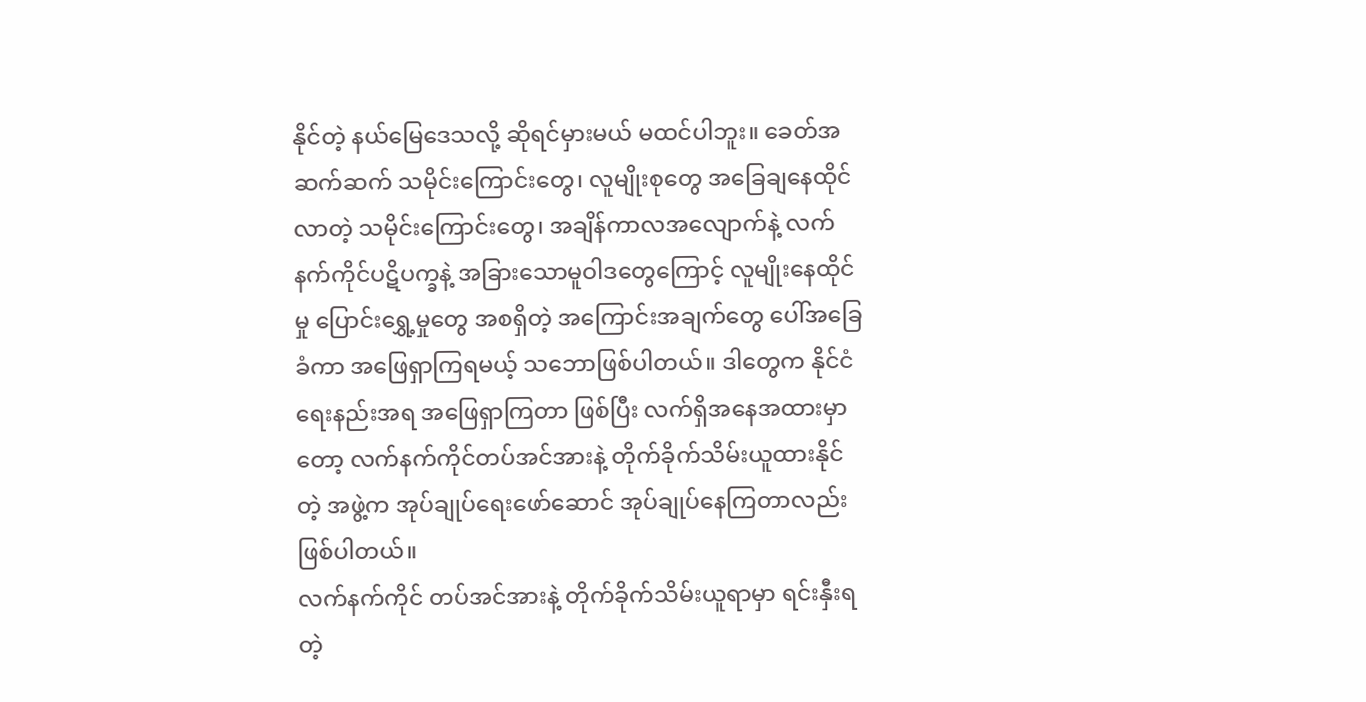နိုင်တဲ့ နယ်မြေဒေသလို့ ဆိုရင်မှားမယ် မထင်ပါဘူး။ ခေတ်အဆက်ဆက် သမိုင်းကြောင်းတွေ၊ လူမျိုးစုတွေ အခြေချနေထိုင်လာတဲ့ သမိုင်းကြောင်းတွေ၊ အချိန်ကာလအလျောက်နဲ့ လက်နက်ကိုင်ပဋိပက္ခနဲ့ အခြားသောမူဝါဒတွေကြောင့် လူမျိုးနေထိုင်မှု ပြောင်းရွှေ့မှုတွေ အစရှိတဲ့ အကြောင်းအချက်တွေ ပေါ်အခြေခံကာ အဖြေရှာကြရမယ့် သဘောဖြစ်ပါတယ်။ ဒါတွေက နိုင်ငံရေးနည်းအရ အဖြေရှာကြတာ ဖြစ်ပြီး လက်ရှိအနေအထားမှာတော့ လက်နက်ကိုင်တပ်အင်အားနဲ့ တိုက်ခိုက်သိမ်းယူထားနိုင်တဲ့ အဖွဲ့က အုပ်ချုပ်ရေးဖော်ဆောင် အုပ်ချုပ်နေကြတာလည်း ဖြစ်ပါတယ်။
လက်နက်ကိုင် တပ်အင်အားနဲ့ တိုက်ခိုက်သိမ်းယူရာမှာ ရင်းနှီးရတဲ့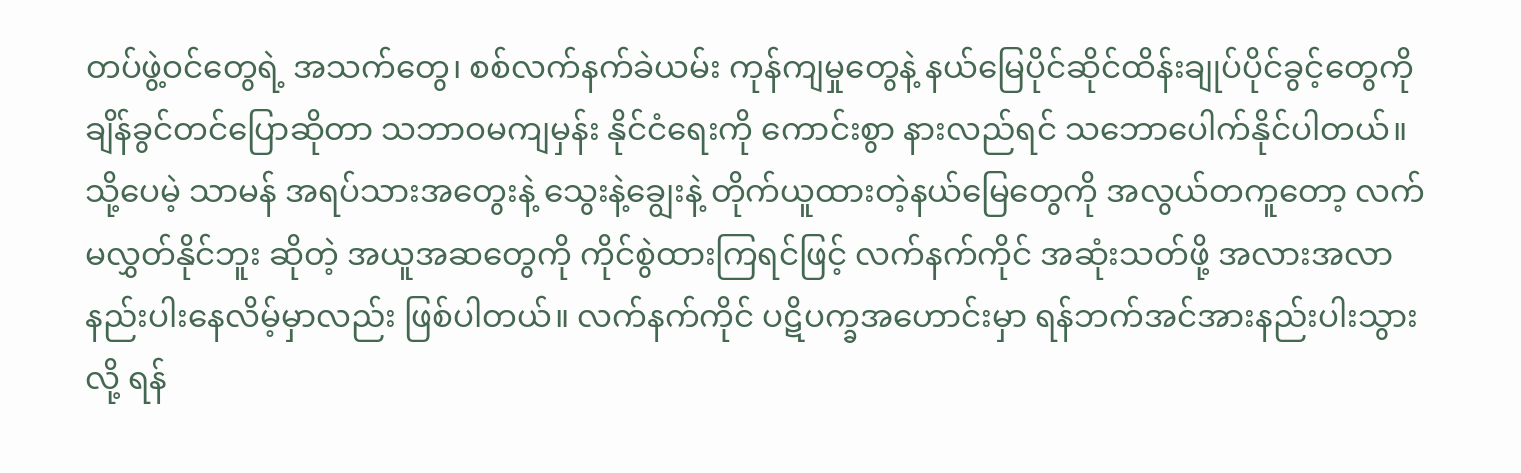တပ်ဖွဲ့ဝင်တွေရဲ့ အသက်တွေ၊ စစ်လက်နက်ခဲယမ်း ကုန်ကျမှုတွေနဲ့ နယ်မြေပိုင်ဆိုင်ထိန်းချုပ်ပိုင်ခွင့်တွေကို ချိန်ခွင်တင်ပြောဆိုတာ သဘာဝမကျမှန်း နိုင်ငံရေးကို ကောင်းစွာ နားလည်ရင် သဘောပေါက်နိုင်ပါတယ်။
သို့ပေမဲ့ သာမန် အရပ်သားအတွေးနဲ့ သွေးနဲ့ချွေးနဲ့ တိုက်ယူထားတဲ့နယ်မြေတွေကို အလွယ်တကူတော့ လက်မလွှတ်နိုင်ဘူး ဆိုတဲ့ အယူအဆတွေကို ကိုင်စွဲထားကြရင်ဖြင့် လက်နက်ကိုင် အဆုံးသတ်ဖို့ အလားအလာ နည်းပါးနေလိမ့်မှာလည်း ဖြစ်ပါတယ်။ လက်နက်ကိုင် ပဋိပက္ခအဟောင်းမှာ ရန်ဘက်အင်အားနည်းပါးသွားလို့ ရန်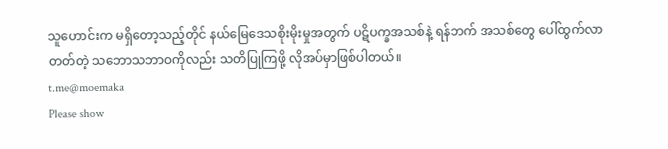သူဟောင်းက မရှိတော့သည့်တိုင် နယ်မြေဒေသစိုးမိုးမှုအတွက် ပဋိပက္ခအသစ်နဲ့ ရန်ဘက် အသစ်တွေ ပေါ်ထွက်လာတတ်တဲ့ သဘောသဘာဝကိုလည်း သတိပြုကြဖို့ လိုအပ်မှာဖြစ်ပါတယ်။
t.me@moemaka
Please show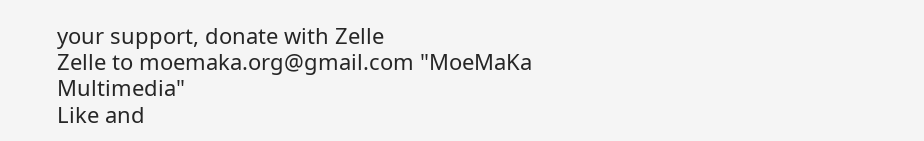your support, donate with Zelle
Zelle to moemaka.org@gmail.com "MoeMaKa Multimedia"
Like and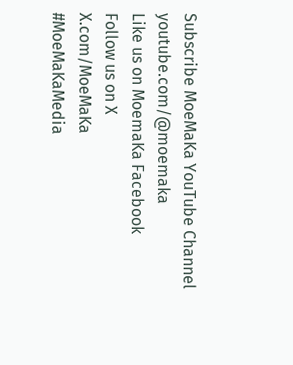Subscribe MoeMaKa YouTube Channel
youtube.com/@moemaka
Like us on MoemaKa Facebook
Follow us on X
X.com/MoeMaKa
#MoeMaKaMedia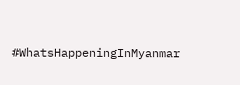#WhatsHappeningInMyanmar